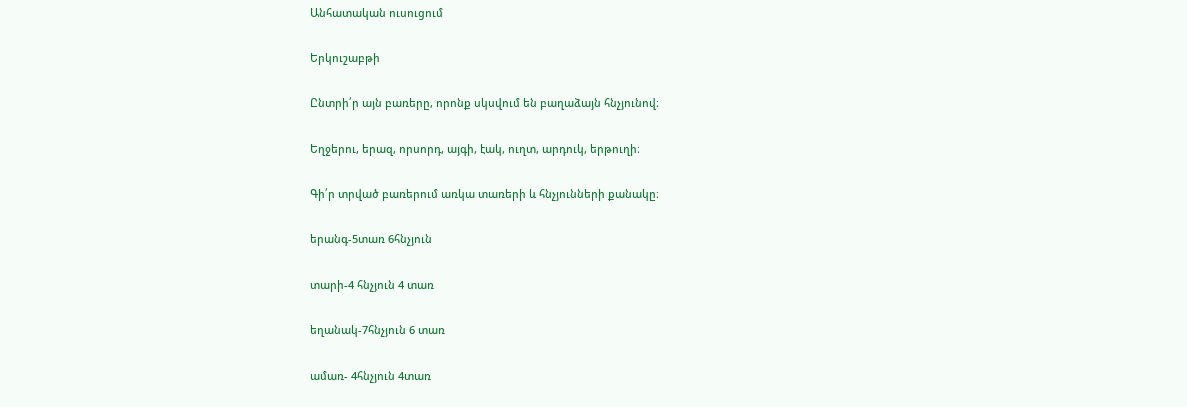Անհատական ուսուցում

Երկուշաբթի

Ընտրի՛ր այն բառերը, որոնք սկսվում են բաղաձայն հնչյունով։

Եղջերու, երազ, որսորդ, այգի, էակ, ուղտ, արդուկ, երթուղի։

Գի՛ր տրված բառերում առկա տառերի և հնչյունների քանակը։

երանգ-5տառ 6հնչյուն

տարի-4 հնչյուն 4 տառ

եղանակ-7հնչյուն 6 տառ

ամառ- 4հնչյուն 4տառ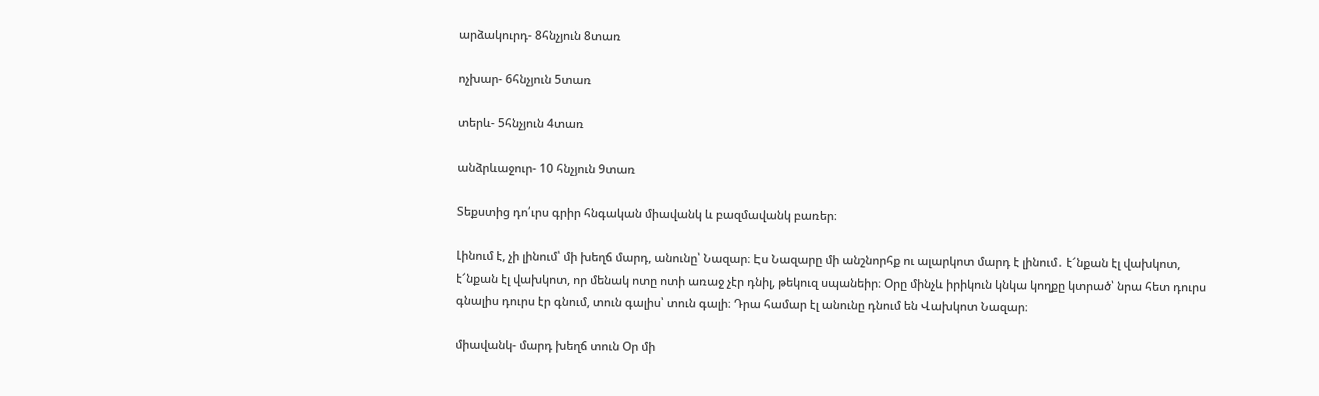արձակուրդ- 8հնչյուն 8տառ

ոչխար- 6հնչյուն 5տառ

տերև- 5հնչյուն 4տառ

անձրևաջուր- 10 հնչյուն 9տառ

Տեքստից դո՛ւրս գրիր հնգական միավանկ և բազմավանկ բառեր։

Լինում է, չի լինում՝ մի խեղճ մարդ, անունը՝ Նազար։ Էս Նազարը մի անշնորհք ու ալարկոտ մարդ է լինում․ է՜նքան էլ վախկոտ, է՜նքան էլ վախկոտ, որ մենակ ոտը ոտի առաջ չէր դնիլ, թեկուզ սպանեիր։ Օրը մինչև իրիկուն կնկա կողքը կտրած՝ նրա հետ դուրս գնալիս դուրս էր գնում, տուն գալիս՝ տուն գալի։ Դրա համար էլ անունը դնում են Վախկոտ Նազար։

միավանկ- մարդ խեղճ տուն Օր մի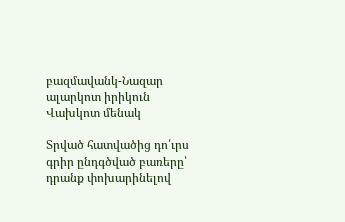բազմավանկ-Նազար ալարկոտ իրիկուն Վախկոտ մենակ

Տրված հատվածից դո՛ւրս գրիր ընդգծված բառերը՝ դրանք փոխարինելով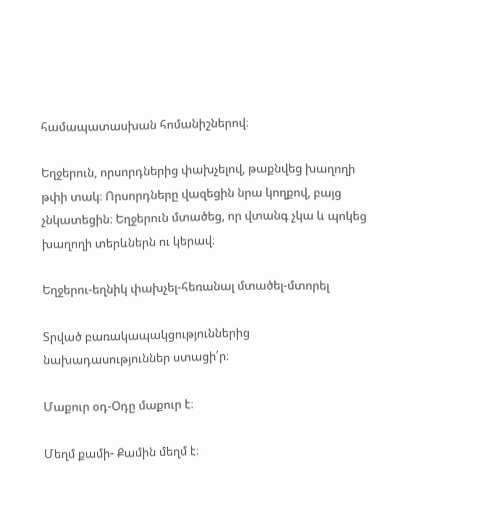համապատասխան հոմանիշներով։

Եղջերուն, որսորդներից փախչելով, թաքնվեց խաղողի թփի տակ։ Որսորդները վազեցին նրա կողքով, բայց չնկատեցին։ Եղջերուն մտածեց, որ վտանգ չկա և պոկեց խաղողի տերևներն ու կերավ։

Եղջերու-եղնիկ փախչել-հեռանալ մտածել-մտորել

Տրված բառակապակցություններից նախադասություններ ստացի՛ր։

Մաքուր օդ-Օդը մաքուր է։

Մեղմ քամի- Քամին մեղմ է։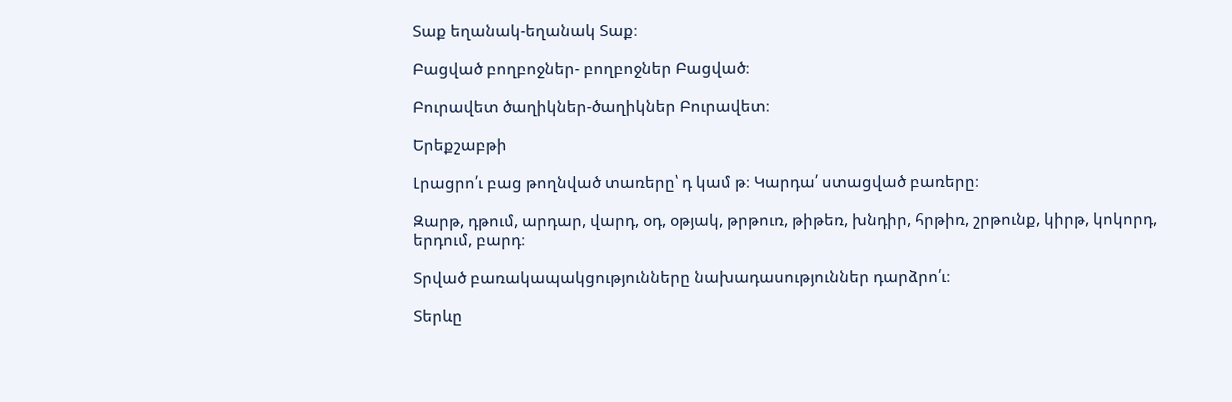Տաք եղանակ-եղանակ Տաք։

Բացված բողբոջներ- բողբոջներ Բացված։

Բուրավետ ծաղիկներ-ծաղիկներ Բուրավետ։

Երեքշաբթի

Լրացրո՛ւ բաց թողնված տառերը՝ դ կամ թ։ Կարդա՛ ստացված բառերը։

Զարթ, դթում, արդար, վարդ, օդ, օթյակ, թրթուռ, թիթեռ, խնդիր, հրթիռ, շրթունք, կիրթ, կոկորդ, երդում, բարդ։

Տրված բառակապակցությունները նախադասություններ դարձրո՛ւ։

Տերևը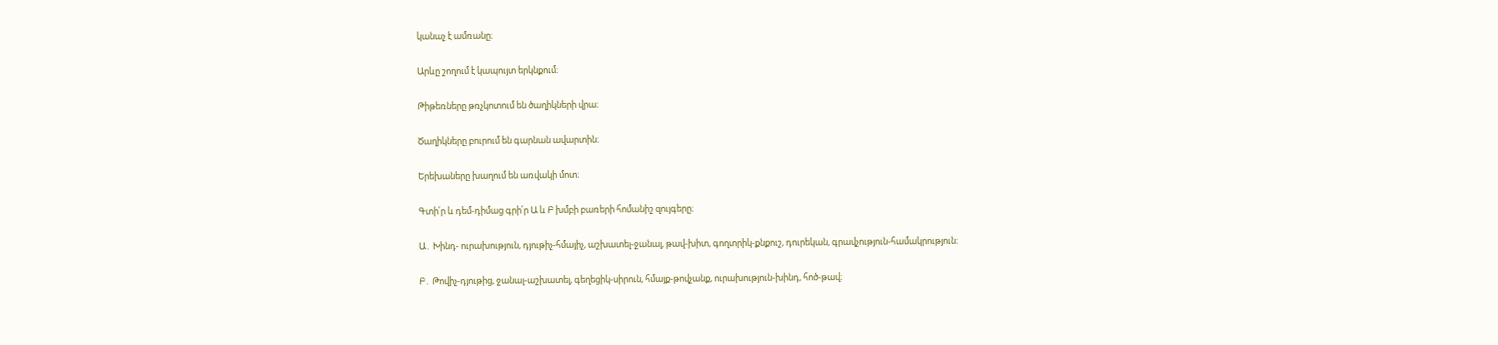կանաչ է ամռանը։

Արևը շողում է կապույտ երկնքում։

Թիթեռները թռչկոտում են ծաղիկների վրա։

Ծաղիկները բուրում են գարնան ավարտին։

Երեխաները խաղում են առվակի մոտ։

Գտի՛ր և դեմ-դիմաց գրի՛ր Ա և Բ խմբի բառերի հոմանիշ զույգերը։

Ա․ Խինդ- ուրախություն, դյութիչ-հմայիչ, աշխատել-ջանալ, թավ-խիտ, գողտրիկ-քնքուշ, դուրեկան, գրավչություն-համակրություն։

Բ․ Թովիչ-դյութից, ջանալ-աշխատել, գեղեցիկ-սիրուն, հմայք-թովչանք, ուրախություն-խինդ, հոծ-թավ։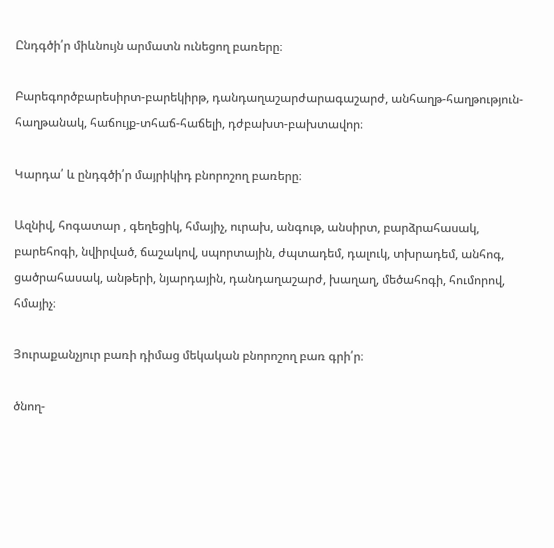Ընդգծի՛ր միևնույն արմատն ունեցող բառերը։

Բարեգործբարեսիրտ-բարեկիրթ, դանդաղաշարժարագաշարժ, անհաղթ-հաղթություն-հաղթանակ, հաճույք-տհաճ-հաճելի, դժբախտ-բախտավոր։

Կարդա՛ և ընդգծի՛ր մայրիկիդ բնորոշող բառերը։

Ազնիվ, հոգատար , գեղեցիկ, հմայիչ, ուրախ, անգութ, անսիրտ, բարձրահասակ, բարեհոգի, նվիրված, ճաշակով, սպորտային, ժպտադեմ, դալուկ, տխրադեմ, անհոգ, ցածրահասակ, անթերի, նյարդային, դանդաղաշարժ, խաղաղ, մեծահոգի, հումորով, հմայիչ։

Յուրաքանչյուր բառի դիմաց մեկական բնորոշող բառ գրի՛ր։

ծնող-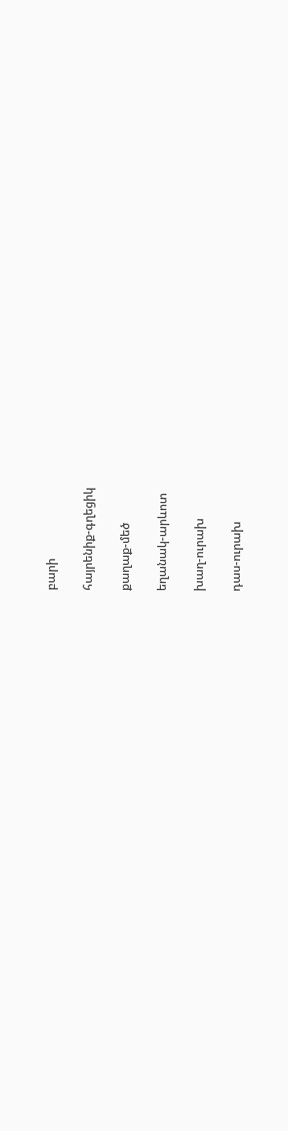բարի

հայրենիք-գղեցիկ

քաղաք-մեծ

եղանակ-արևոտ

խաղ-ուրախ

դաս-ուրախ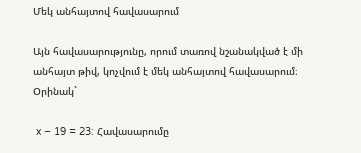Մեկ անհայտով հավասարում

Այն հավասարությունը, որում տառով նշանակված է մի անհայտ թիվ, կոչվում է մեկ անհայտով հավասարում։
Օրինակ`

 x – 19 = 23: Հավասարումը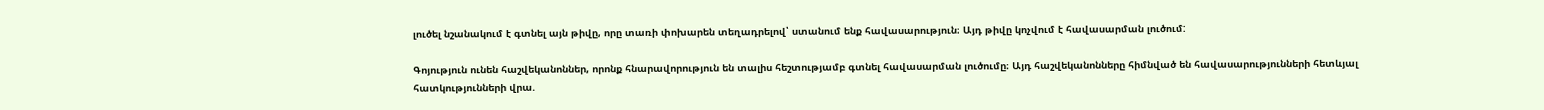լուծել նշանակում է գտնել այն թիվը, որը տառի փոխարեն տեղադրելով՝ ստանում ենք հավասարություն։ Այդ թիվը կոչվում է հավասարման լուծում:

Գոյություն ունեն հաշվեկանոններ, որոնք հնարավորություն են տալիս հեշտությամբ գտնել հավասարման լուծումը։ Այդ հաշվեկանոնները հիմնված են հավասարությունների հետևյալ հատկությունների վրա.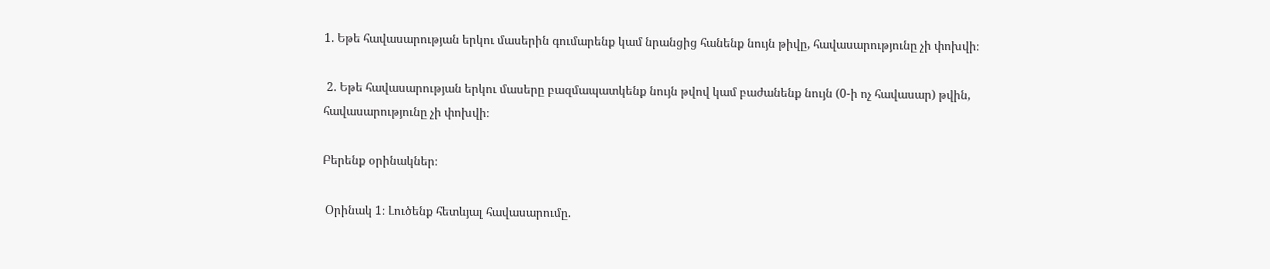1. Եթե հավասարության երկու մասերին գումարենք կամ նրանցից հանենք նույն թիվը, հավասարությունը չի փոխվի։

 2. Եթե հավասարության երկու մասերը բազմապատկենք նույն թվով կամ բաժանենք նույն (0-ի ոչ հավասար) թվին, հավասարությունը չի փոխվի։

Բերենք օրինակներ։

 Օրինակ 1։ Լուծենք հետևյալ հավասարումը.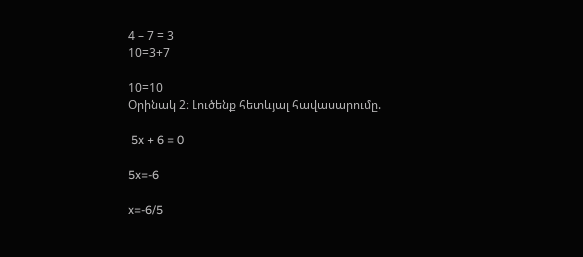4 – 7 = 3
10=3+7

10=10
Օրինակ 2։ Լուծենք հետևյալ հավասարումը.

 5x + 6 = 0

5x=-6

x=-6/5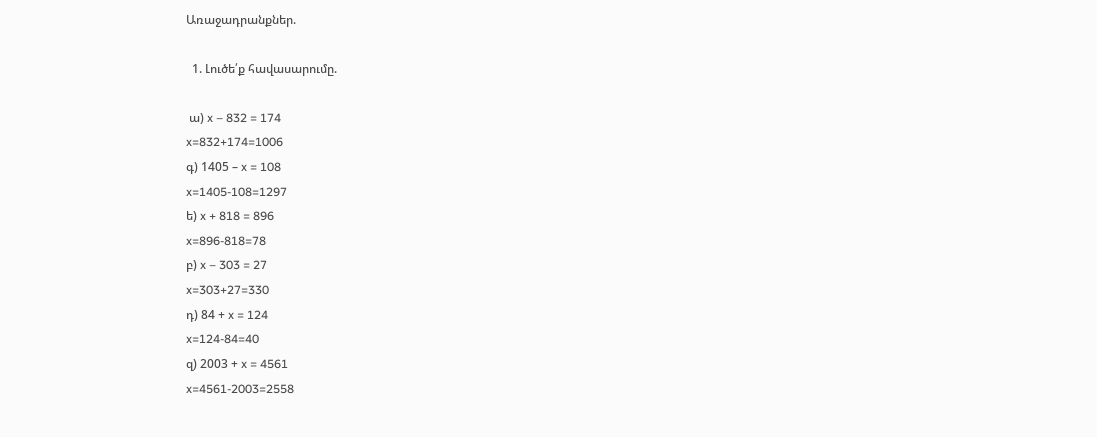Առաջադրանքներ.

  1. Լուծե՛ք հավասարումը.

 ա) x – 832 = 174
x=832+174=1006
գ) 1405 – x = 108
x=1405-108=1297
ե) x + 818 = 896
x=896-818=78
բ) x – 303 = 27
x=303+27=330
դ) 84 + x = 124
x=124-84=40
զ) 2003 + x = 4561
x=4561-2003=2558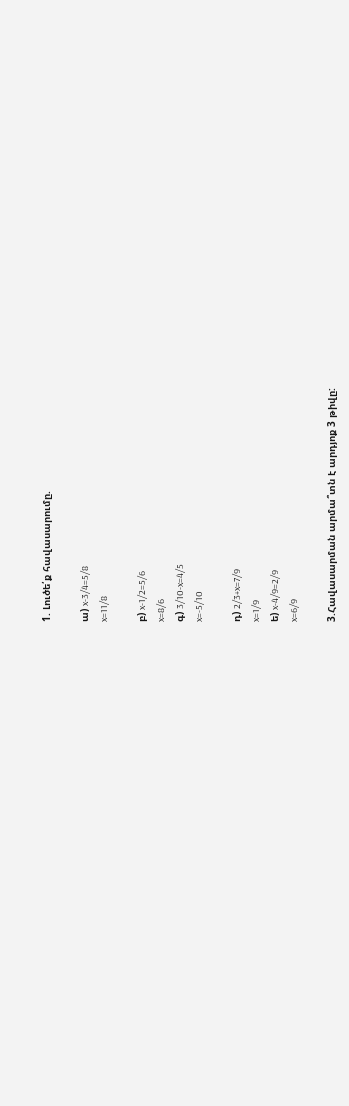1. Լուծե՛ք հավասարումը.

ա) x-3/4=5/8
x=11/8

բ) x-1/2=5/6
x=8/6
գ) 3/10-x=4/5
x=-5/10

դ) 2/3+x=7/9
x=1/9
ե) x-4/9=2/9
x=6/9

3.Հավասարման արմա՞տն է արդյոք 3 թիվը: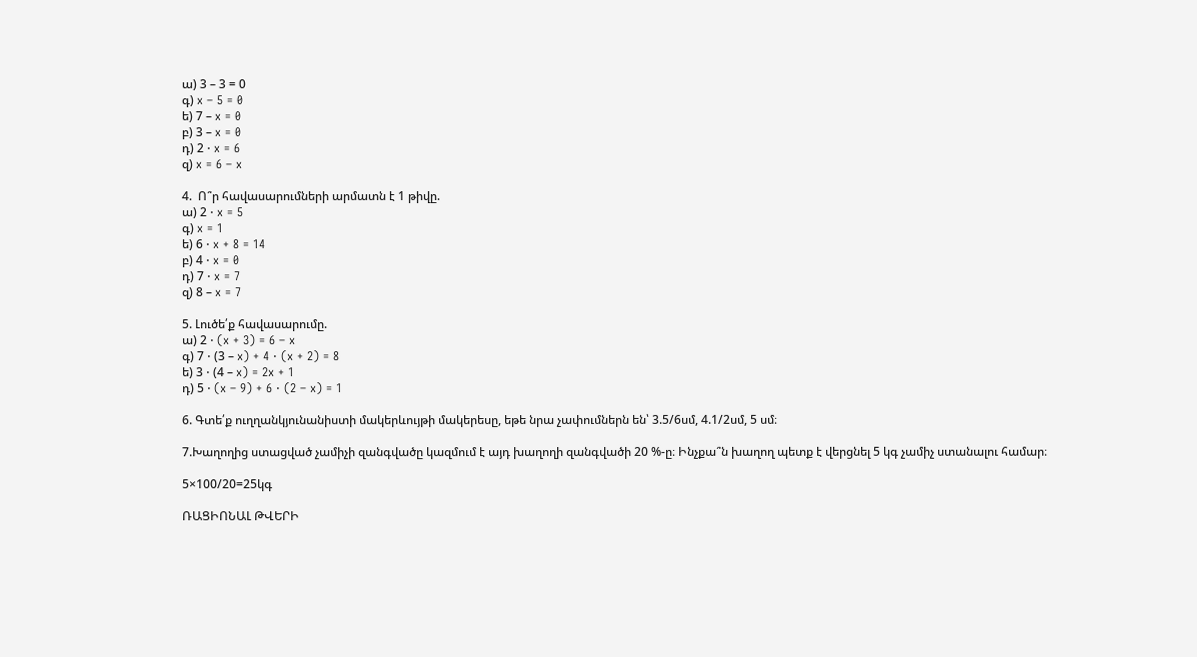ա) 3 – 3 = 0
գ) x – 5 = 0
ե) 7 – x = 0
բ) 3 – x = 0
դ) 2 ⋅ x = 6
զ) x = 6 – x

4.  Ո՞ր հավասարումների արմատն է 1 թիվը.
ա) 2 ⋅ x = 5
գ) x = 1
ե) 6 ⋅ x + 8 = 14
բ) 4 ⋅ x = 0
դ) 7 ⋅ x = 7
զ) 8 – x = 7

5. Լուծե՛ք հավասարումը.
ա) 2 ⋅ (x + 3) = 6 – x
գ) 7 ⋅ (3 – x) + 4 ⋅ (x + 2) = 8
ե) 3 ⋅ (4 – x) = 2x + 1
դ) 5 ⋅ (x – 9) + 6 ⋅ (2 – x) = 1

6. Գտե՛ք ուղղանկյունանիստի մակերևույթի մակերեսը, եթե նրա չափումներն են՝ 3.5/6սմ, 4.1/2սմ, 5 սմ։

7.Խաղողից ստացված չամիչի զանգվածը կազմում է այդ խաղողի զանգվածի 20 %-ը։ Ինչքա՞ն խաղող պետք է վերցնել 5 կգ չամիչ ստանալու համար։

5×100/20=25կգ

ՌԱՑԻՈՆԱԼ ԹՎԵՐԻ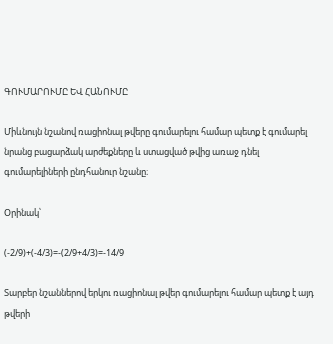ԳՈՒՄԱՐՈՒՄԸ ԵՎ ՀԱՆՈՒՄԸ

Միևնույն նշանով ռացիոնալ թվերը գումարելու համար պետք է գումարել նրանց բացարձակ արժեքները և ստացված թվից առաջ դնել գումարելիների ընդհանուր նշանը։

Օրինակ՝

(-2/9)+(-4/3)=-(2/9+4/3)=-14/9

Տարբեր նշաններով երկու ռացիոնալ թվեր գումարելու համար պետք է այդ թվերի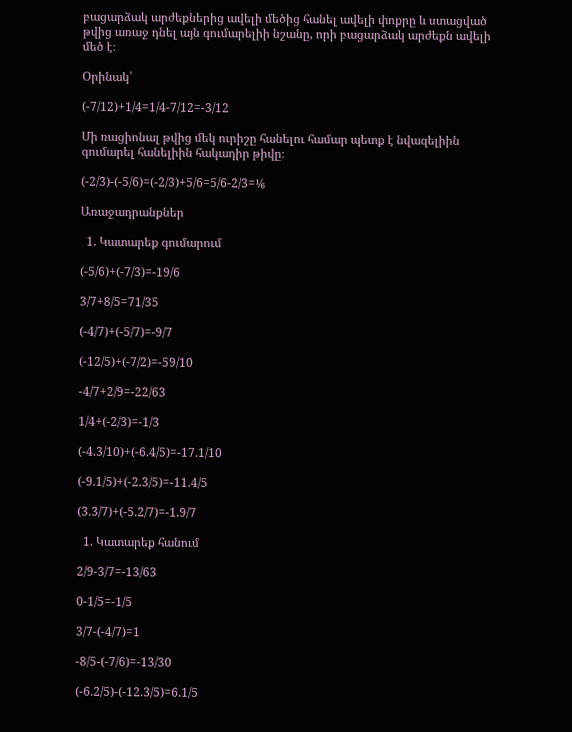բացարձակ արժեքներից ավելի մեծից հանել ավելի փոքրը և ստացված թվից առաջ դնել այն գումարելիի նշանը, որի բացարձակ արժեքն ավելի մեծ է։

Օրինակ՝

(-7/12)+1/4=1/4-7/12=-3/12

Մի ռացիոնալ թվից մեկ ուրիշը հանելու համար պետք է նվազելիին գումարել հանելիին հակադիր թիվը։

(-2/3)-(-5/6)=(-2/3)+5/6=5/6-2/3=⅙

Առաջադրանքներ

  1. Կատարեք գումարում

(-5/6)+(-7/3)=-19/6

3/7+8/5=71/35

(-4/7)+(-5/7)=-9/7

(-12/5)+(-7/2)=-59/10

-4/7+2/9=-22/63

1/4+(-2/3)=-1/3

(-4.3/10)+(-6.4/5)=-17.1/10

(-9.1/5)+(-2.3/5)=-11.4/5

(3.3/7)+(-5.2/7)=-1.9/7

  1. Կատարեք հանում

2/9-3/7=-13/63

0-1/5=-1/5

3/7-(-4/7)=1

-8/5-(-7/6)=-13/30

(-6.2/5)-(-12.3/5)=6.1/5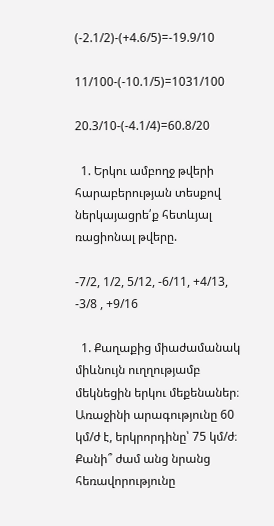(-2.1/2)-(+4.6/5)=-19.9/10

11/100-(-10.1/5)=1031/100

20.3/10-(-4.1/4)=60.8/20

  1. Երկու ամբողջ թվերի հարաբերության տեսքով ներկայացրե՛ք հետևյալ ռացիոնալ թվերը.

-7/2, 1/2, 5/12, -6/11, +4/13, -3/8 , +9/16

  1. Քաղաքից միաժամանակ միևնույն ուղղությամբ մեկնեցին երկու մեքենաներ։ Առաջինի արագությունը 60 կմ/ժ է, երկրորդինը՝ 75 կմ/ժ։ Քանի՞ ժամ անց նրանց հեռավորությունը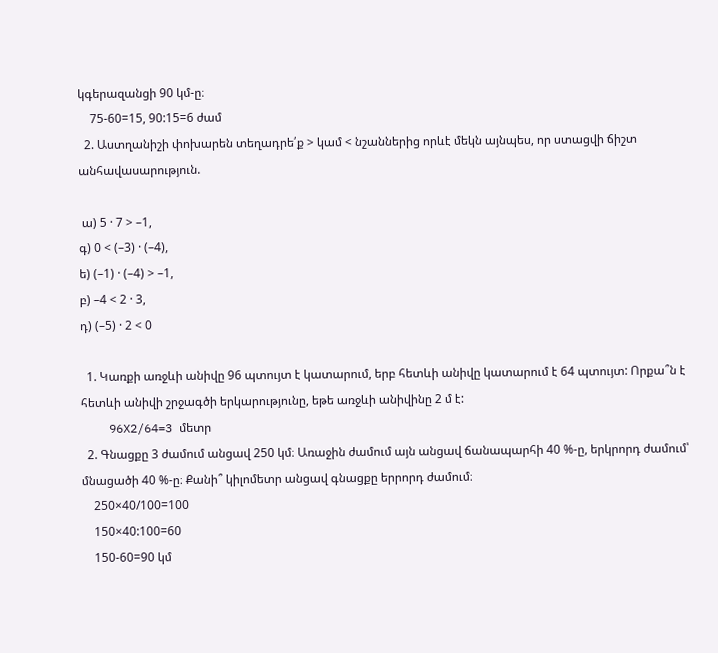կգերազանցի 90 կմ-ը։
    75-60=15, 90:15=6 ժամ
  2. Աստղանիշի փոխարեն տեղադրե՛ք > կամ < նշաններից որևէ մեկն այնպես, որ ստացվի ճիշտ անհավասարություն.

 ա) 5 · 7 > –1,
գ) 0 < (–3) · (–4),
ե) (–1) · (–4) > –1,
բ) –4 < 2 · 3,
դ) (–5) · 2 < 0

  1. Կառքի առջևի անիվը 96 պտույտ է կատարում, երբ հետևի անիվը կատարում է 64 պտույտ: Որքա՞ն է հետևի անիվի շրջագծի երկարությունը, եթե առջևի անիվինը 2 մ է:
    96X2/64=3 մետր
  2. Գնացքը 3 ժամում անցավ 250 կմ։ Առաջին ժամում այն անցավ ճանապարհի 40 %-ը, երկրորդ ժամում՝ մնացածի 40 %-ը։ Քանի՞ կիլոմետր անցավ գնացքը երրորդ ժամում։
    250×40/100=100
    150×40:100=60
    150-60=90 կմ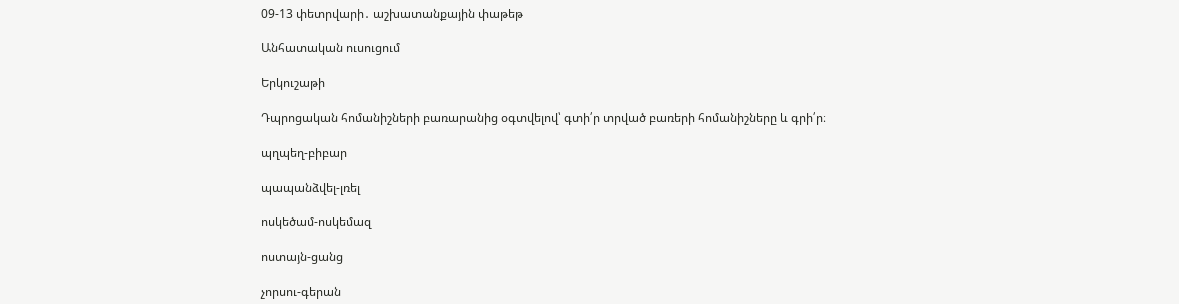09-13 փետրվարի․ աշխատանքային փաթեթ

Անհատական ուսուցում

Երկուշաթի

Դպրոցական հոմանիշների բառարանից օգտվելով՝ գտի՛ր տրված բառերի հոմանիշները և գրի՛ր։

պղպեղ-բիբար

պապանձվել-լռել

ոսկեծամ-ոսկեմազ

ոստայն-ցանց

չորսու-գերան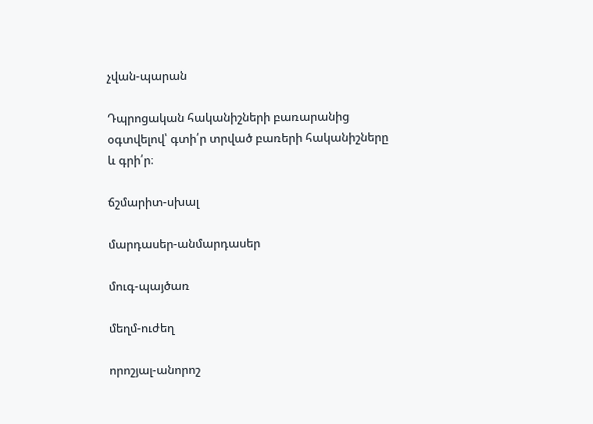չվան-պարան

Դպրոցական հականիշների բառարանից օգտվելով՝ գտի՛ր տրված բառերի հականիշները և գրի՛ր։

ճշմարիտ-սխալ

մարդասեր-անմարդասեր

մուգ-պայծառ

մեղմ-ուժեղ

որոշյալ-անորոշ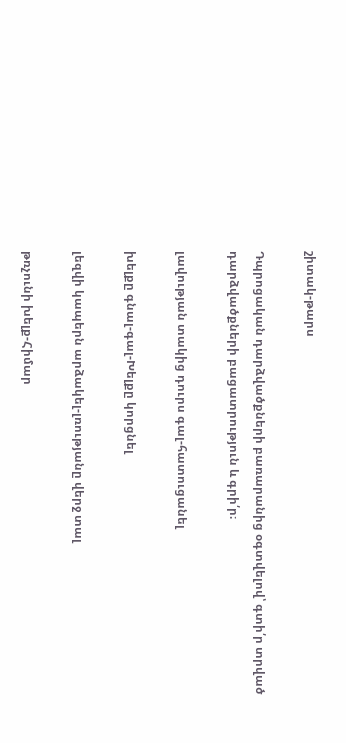շիտակ-թարս

Դպրոցական դարձվածքների բառարանից օգտվելով՝ գտի՛ր տրված դարձվածքների բացատրություն և գրի՛ր։

լավության տակից դուրս գալ-հատուցանել

խելքը գնալ-գալ-Խելքը կորցնել

լեզվի կապերն արձակել-լռությանը վերջ տալ

թռչունի խելք-Հիմար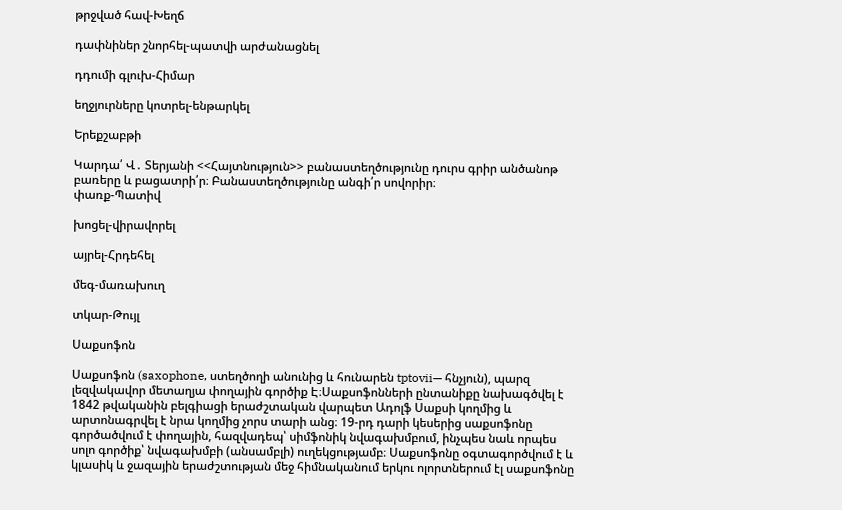թրջված հավ-Խեղճ

դափնիներ շնորհել-պատվի արժանացնել

դդումի գլուխ-Հիմար

եղջյուրները կոտրել-ենթարկել

Երեքշաբթի

Կարդա՛ Վ․ Տերյանի <<Հայտնություն>> բանաստեղծությունը դուրս գրիր անծանոթ բառերը և բացատրի՛ր։ Բանաստեղծությունը անգի՛ր սովորիր։
փառք-Պատիվ

խոցել-վիրավորել

այրել-Հրդեհել

մեգ-մառախուղ

տկար-Թույլ

Սաքսոֆոն

Սաքսոֆոն (saxophone, ստեղծողի անունից և հունարեն tptovii— հնչյուն), պարզ լեզվակավոր մետաղյա փողային գործիք Է։Սաքսոֆոնների ընտանիքը նախագծվել է 1842 թվականին բելգիացի երաժշտական վարպետ Ադոլֆ Սաքսի կողմից և արտոնագրվել է նրա կողմից չորս տարի անց։ 19-րդ դարի կեսերից սաքսոֆոնը գործածվում է փողային, հազվադեպ՝ սիմֆոնիկ նվագախմբում, ինչպես նաև որպես սոլո գործիք՝ նվագախմբի (անսամբլի) ուղեկցությամբ։ Սաքսոֆոնը օգտագործվում է և կլասիկ և ջազային երաժշտության մեջ հիմնականում երկու ոլորտներում էլ սաքսոֆոնը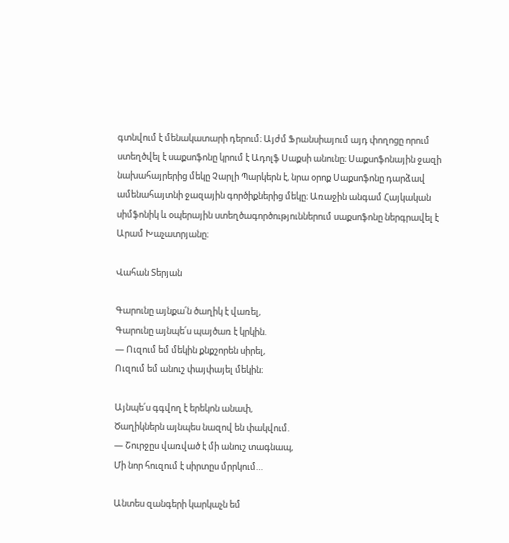գտնվում է մենակատարի դերում։ Այժմ Ֆրանսիայում այդ փողոցը որում ստեղծվել է սաքսոֆոնը կրում է Ադոլֆ Սաքսի անունը։ Սաքսոֆոնային ջազի նախահայրերից մեկը Չարլի Պարկերն է, նրա օրոք Սաքսոֆոնը դարձավ ամենահայտնի ջազային գործիքներից մեկը։ Առաջին անգամ Հայկական սիմֆոնիկ և օպերային ստեղծագործություններում սաքսոֆոնը ներգրավել է Արամ Խաչատրյանը։

Վահան Տերյան

Գարունը այնքա՛ն ծաղիկ է վառել,
Գարունը այնպե՛ս պայծառ է կրկին.
— Ուզում եմ մեկին քնքշորեն սիրել,
Ուզում եմ անուշ փայփայել մեկին։

Այնպե՛ս գգվող է երեկոն անափ,
Ծաղիկներն այնպես նազով են փակվում.
— Շուրջըս վառված է մի անուշ տագնապ,
Մի նոր հուզում է սիրտըս մրրկում…

Անտես զանգերի կարկաչն եմ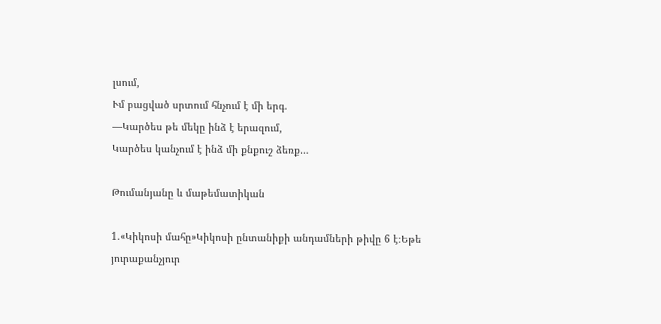լսում,
Ւմ բացված սրտում հնչում է մի երգ.
—Կարծես թե մեկը ինձ է երազում,
Կարծես կանչում է ինձ մի քնքուշ ձեռք…

Թումանյանը և մաթեմատիկան

1.«Կիկոսի մահը»Կիկոսի ընտանիքի անդամների թիվը 6 է։Եթե յուրաքանչյուր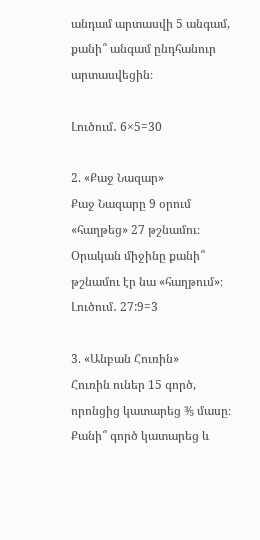անդամ արտասվի 5 անգամ, քանի՞ անգամ ընդհանուր արտասվեցին։

Լուծում․ 6×5=30

2. «Քաջ Նազար»
Քաջ Նազարը 9 օրում «հաղթեց» 27 թշնամու։
Օրական միջինը քանի՞ թշնամու էր նա «հաղթում»։
Լուծում․ 27:9=3

3. «Անբան Հուռին»
Հուռին ուներ 15 գործ, որոնցից կատարեց ⅗ մասը։
Քանի՞ գործ կատարեց և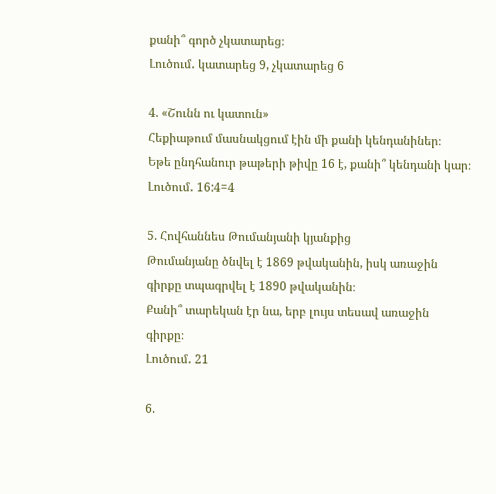քանի՞ գործ չկատարեց։
Լուծում․ կատարեց 9, չկատարեց 6

4. «Շունն ու կատուն»
Հեքիաթում մասնակցում էին մի քանի կենդանիներ։
Եթե ընդհանուր թաթերի թիվը 16 է, քանի՞ կենդանի կար։
Լուծում․ 16:4=4

5. Հովհաննես Թումանյանի կյանքից
Թումանյանը ծնվել է 1869 թվականին, իսկ առաջին գիրքը տպագրվել է 1890 թվականին։
Քանի՞ տարեկան էր նա, երբ լույս տեսավ առաջին գիրքը։
Լուծում․ 21

6.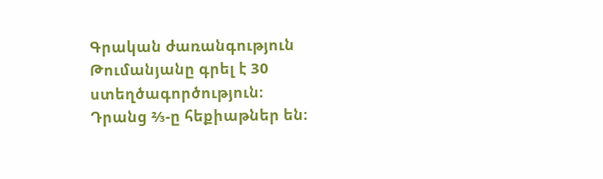Գրական ժառանգություն
Թումանյանը գրել է 30 ստեղծագործություն։
Դրանց ⅔-ը հեքիաթներ են։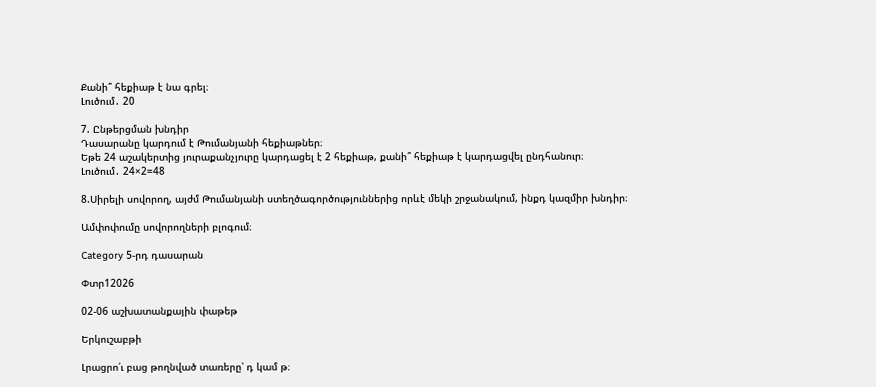Քանի՞ հեքիաթ է նա գրել։
Լուծում․ 20

7. Ընթերցման խնդիր
Դասարանը կարդում է Թումանյանի հեքիաթներ։
Եթե 24 աշակերտից յուրաքանչյուրը կարդացել է 2 հեքիաթ, քանի՞ հեքիաթ է կարդացվել ընդհանուր։
Լուծում․ 24×2=48

8.Սիրելի սովորող, այժմ Թումանյանի ստեղծագործություններից որևէ մեկի շրջանակում, ինքդ կազմիր խնդիր։

Ամփոփումը սովորողների բլոգում։

Category 5-րդ դասարան

Փտր12026

02-06 աշխատանքային փաթեթ

Երկուշաբթի

Լրացրո՛ւ բաց թողնված տառերը՝ դ կամ թ։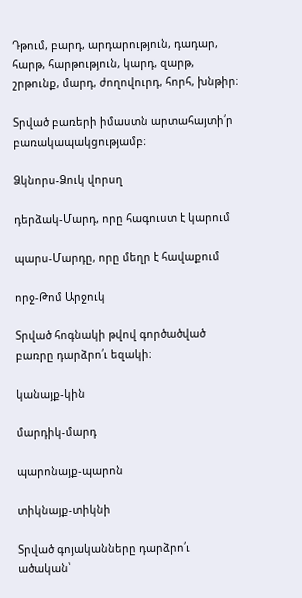Դթում, բարդ, արդարություն, դադար, հարթ, հարթություն, կարդ, զարթ, շրթունք, մարդ, ժողովուրդ, հորհ, խնթիր։

Տրված բառերի իմաստն արտահայտի՛ր բառակապակցությամբ։

Ձկնորս-Ձուկ վորսղ

դերձակ-Մարդ, որը հագուստ է կարում

պարս-Մարդը, որը մեղր է հավաքում

որջ-Թոմ Արջուկ

Տրված հոգնակի թվով գործածված բառրը դարձրո՛ւ եզակի։

կանայք-կին

մարդիկ-մարդ

պարոնայք-պարոն

տիկնայք-տիկնի

Տրված գոյականները դարձրո՛ւ ածական՝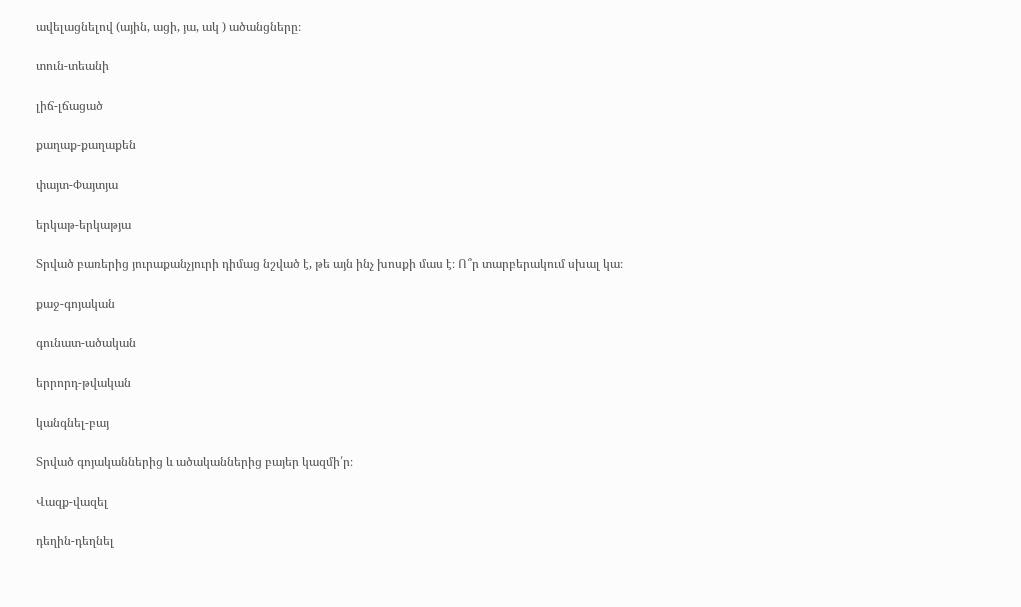ավելացնելով (ային, ացի, յա, ակ ) ածանցները։

տուն-տեանի

լիճ-լճացած

քաղաք-քաղաքեն

փայտ-Փայտյա

երկաթ-երկաթյա

Տրված բառերից յուրաքանչյուրի դիմաց նշված է, թե այն ինչ խոսքի մաս է։ Ո՞ր տարբերակում սխալ կա։

քաջ-գոյական

գունատ-ածական

երրորդ-թվական

կանգնել-բայ

Տրված գոյականներից և ածականներից բայեր կազմի՛ր։

Վազք-վազել

դեղին-դեղնել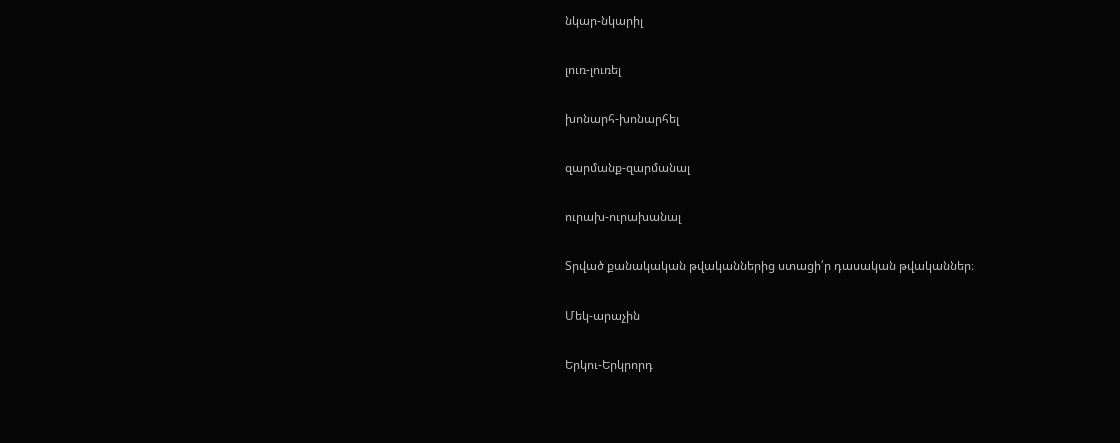նկար-նկարիլ

լուռ-լուռել

խոնարհ-խոնարհել

զարմանք-զարմանալ

ուրախ-ուրախանալ

Տրված քանակական թվականներից ստացի՛ր դասական թվականներ։

Մեկ-արաչին

Երկու-Երկրորդ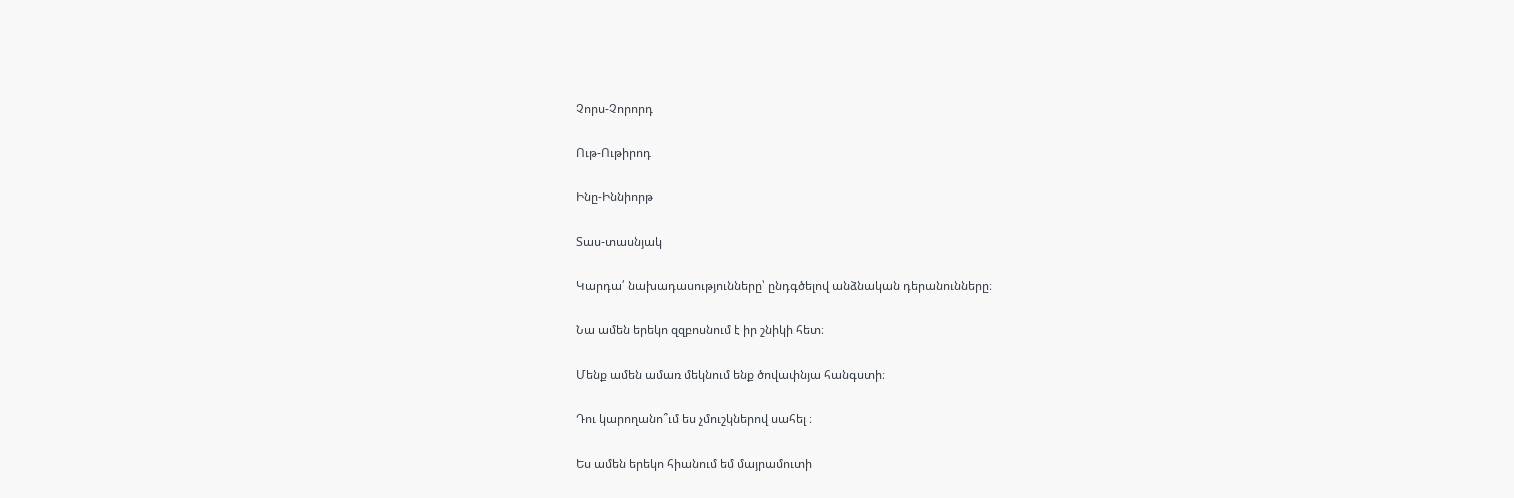Չորս-Չորորդ

Ութ-Ութիրոդ

Ինը-Իննիորթ

Տաս-տասնյակ

Կարդա՛ նախադասությունները՝ ընդգծելով անձնական դերանունները։

Նա ամեն երեկո զզբոսնում է իր շնիկի հետ։

Մենք ամեն ամառ մեկնում ենք ծովափնյա հանգստի։

Դու կարողանո՞ւմ ես չմուշկներով սահել ։

Ես ամեն երեկո հիանում եմ մայրամուտի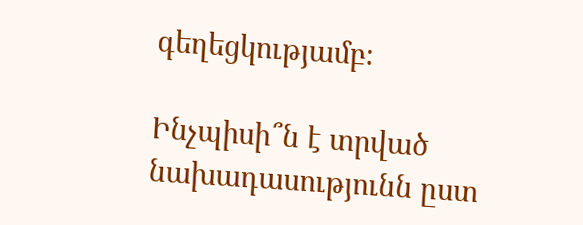գեղեցկությամբ։

Ինչպիսի՞ն է տրված նախադասությունն ըստ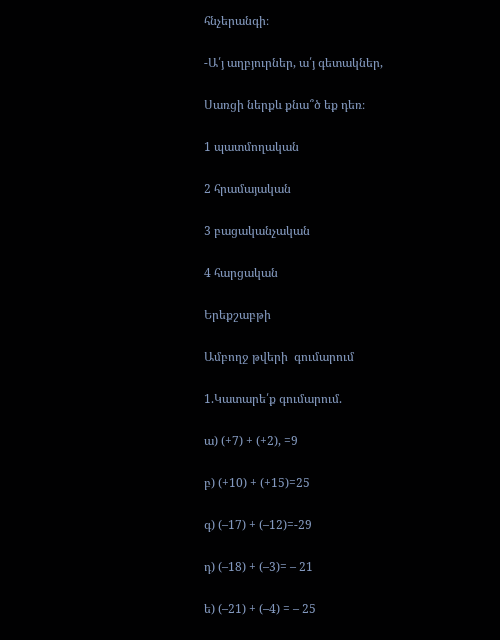հնչերանգի։

-Ա՛յ աղբյուրներ, ա՛յ գետակներ,

Սառցի ներքև քնա՞ծ եք դեռ։

1 պատմողական

2 հրամայական

3 բացականչական

4 հարցական

Երեքշաբթի

Ամբողջ թվերի  գումարում

1.Կատարե՛ք գումարում.

ա) (+7) + (+2), =9

բ) (+10) + (+15)=25

գ) (–17) + (–12)=-29

դ) (–18) + (–3)= – 21

ե) (–21) + (–4) = – 25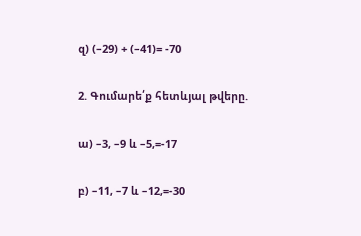զ) (–29) + (–41)= -70

2. Գումարե՛ք հետևյալ թվերը.

ա) –3, –9 և –5,=-17

բ) –11, –7 և –12,=-30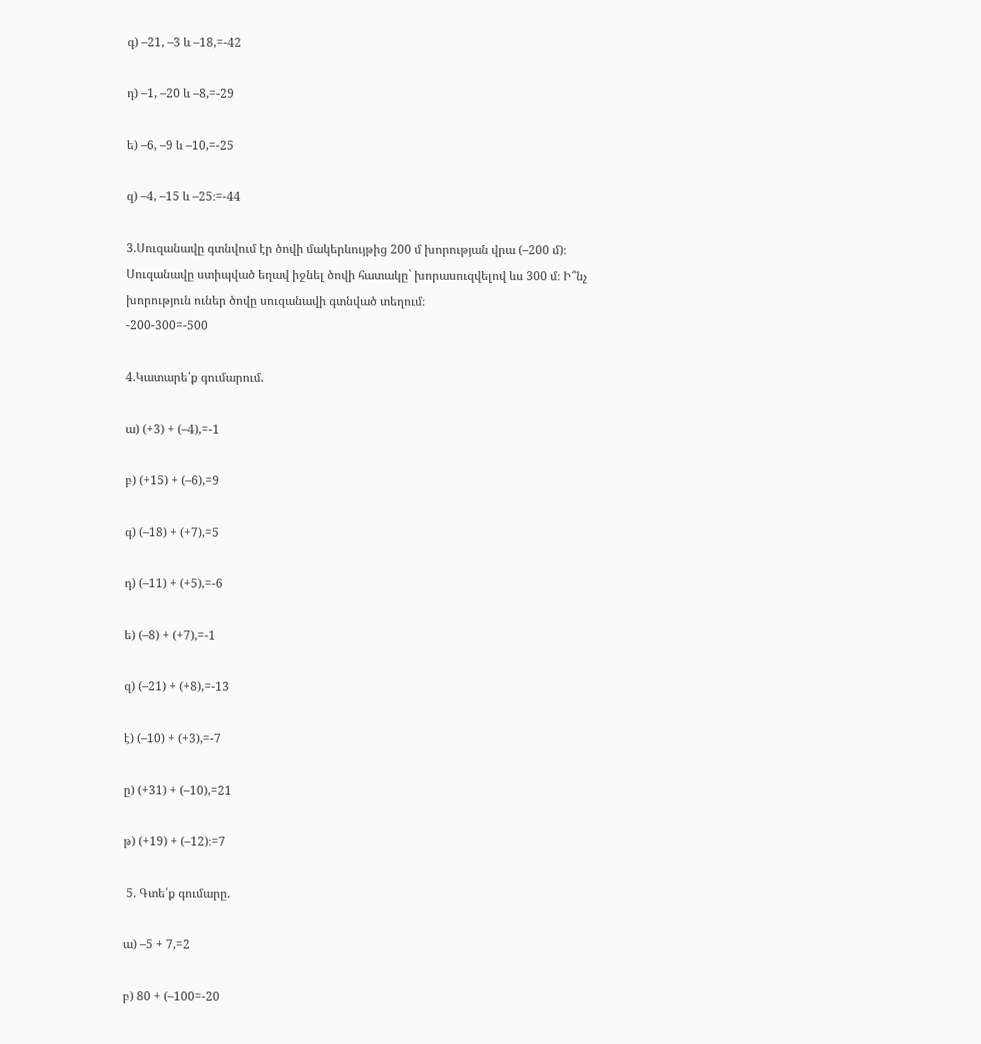գ) –21, –3 և –18,=-42

դ) –1, –20 և –8,=-29

ե) –6, –9 և –10,=-25

զ) –4, –15 և –25։=-44

3.Սուզանավը գտնվում էր ծովի մակերևույթից 200 մ խորության վրա (–200 մ)։ Սուզանավը ստիպված եղավ իջնել ծովի հատակը` խորասուզվելով ևս 300 մ։ Ի՞նչ խորություն ուներ ծովը սուզանավի գտնված տեղում։
-200-300=-500

4.Կատարե՛ք գումարում.

ա) (+3) + (–4),=-1

բ) (+15) + (–6),=9

գ) (–18) + (+7),=5

դ) (–11) + (+5),=-6

ե) (–8) + (+7),=-1

զ) (–21) + (+8),=-13

է) (–10) + (+3),=-7

ը) (+31) + (–10),=21

թ) (+19) + (–12)։=7

 5. Գտե՛ք գումարը.

ա) –5 + 7,=2

բ) 80 + (–100=-20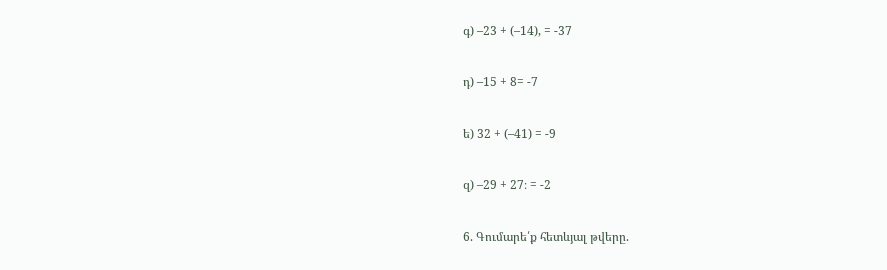գ) –23 + (–14), = -37

դ) –15 + 8= -7

ե) 32 + (–41) = -9

զ) –29 + 27։ = -2

6. Գումարե՛ք հետևյալ թվերը.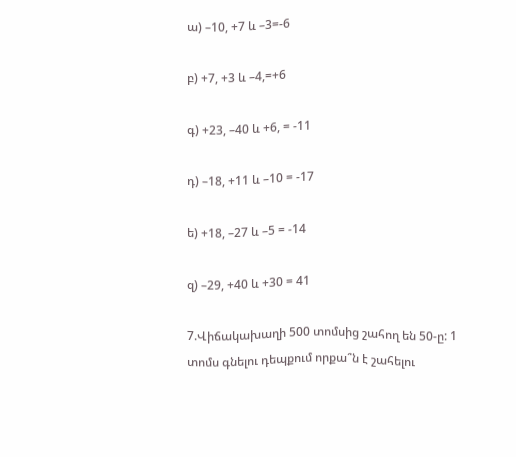ա) –10, +7 և –3=-6

բ) +7, +3 և –4,=+6

գ) +23, –40 և +6, = -11

դ) –18, +11 և –10 = -17

ե) +18, –27 և –5 = -14

զ) –29, +40 և +30 = 41

7.Վիճակախաղի 500 տոմսից շահող են 50-ը: 1 տոմս գնելու դեպքում որքա՞ն է շահելու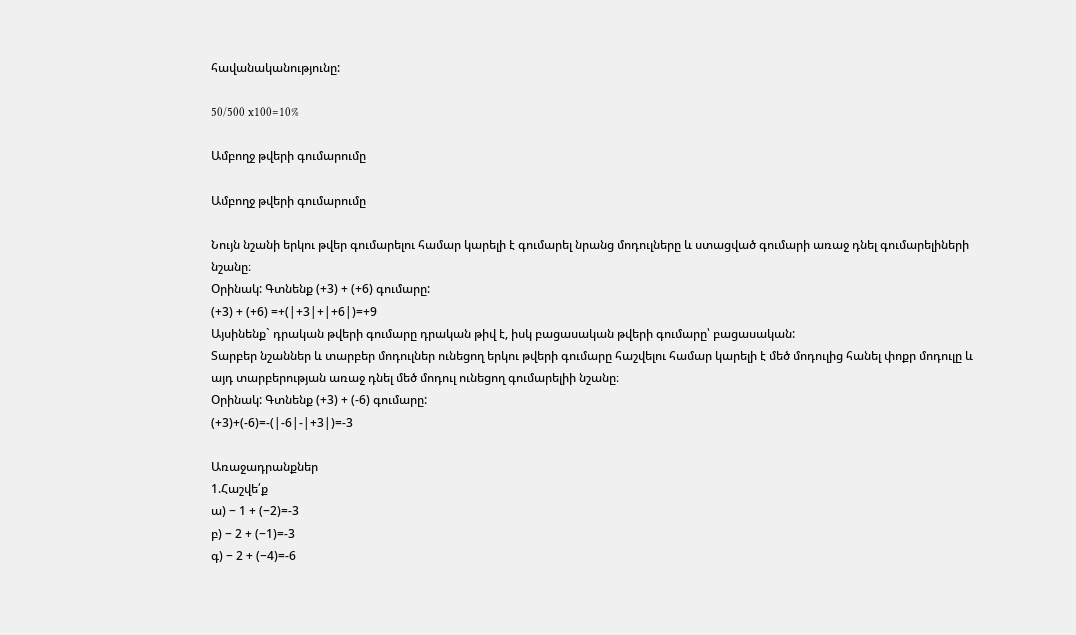հավանականությունը:

50/500 x100=10%

Ամբողջ թվերի գումարումը

Ամբողջ թվերի գումարումը

Նույն նշանի երկու թվեր գումարելու համար կարելի է գումարել նրանց մոդուլները և ստացված գումարի առաջ դնել գումարելիների նշանը։
Օրինակ: Գտնենք (+3) + (+6) գումարը:
(+3) + (+6) =+(|+3|+|+6|)=+9
Այսինենք` դրական թվերի գումարը դրական թիվ է, իսկ բացասական թվերի գումարը՝ բացասական:
Տարբեր նշաններ և տարբեր մոդուլներ ունեցող երկու թվերի գումարը հաշվելու համար կարելի է մեծ մոդուլից հանել փոքր մոդուլը և այդ տարբերության առաջ դնել մեծ մոդուլ ունեցող գումարելիի նշանը։
Օրինակ: Գտնենք (+3) + (-6) գումարը:
(+3)+(-6)=-(|-6|-|+3|)=-3

Առաջադրանքներ
1.Հաշվե՛ք
ա) − 1 + (−2)=-3
բ) − 2 + (−1)=-3
գ) − 2 + (−4)=-6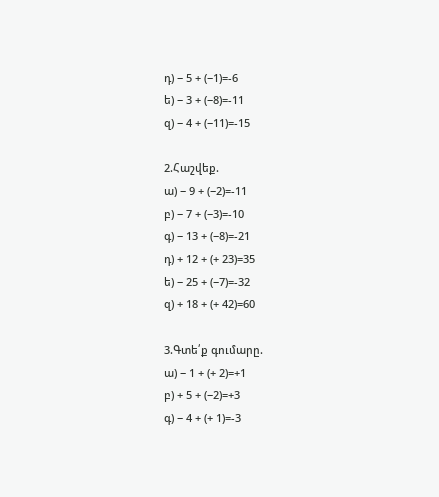դ) − 5 + (−1)=-6
ե) − 3 + (−8)=-11
զ) − 4 + (−11)=-15

2.Հաշվեք.
ա) − 9 + (−2)=-11
բ) − 7 + (−3)=-10
գ) − 13 + (−8)=-21
դ) + 12 + (+ 23)=35
ե) − 25 + (−7)=-32
զ) + 18 + (+ 42)=60

3.Գտե՛ք գումարը.
ա) − 1 + (+ 2)=+1
բ) + 5 + (−2)=+3
գ) − 4 + (+ 1)=-3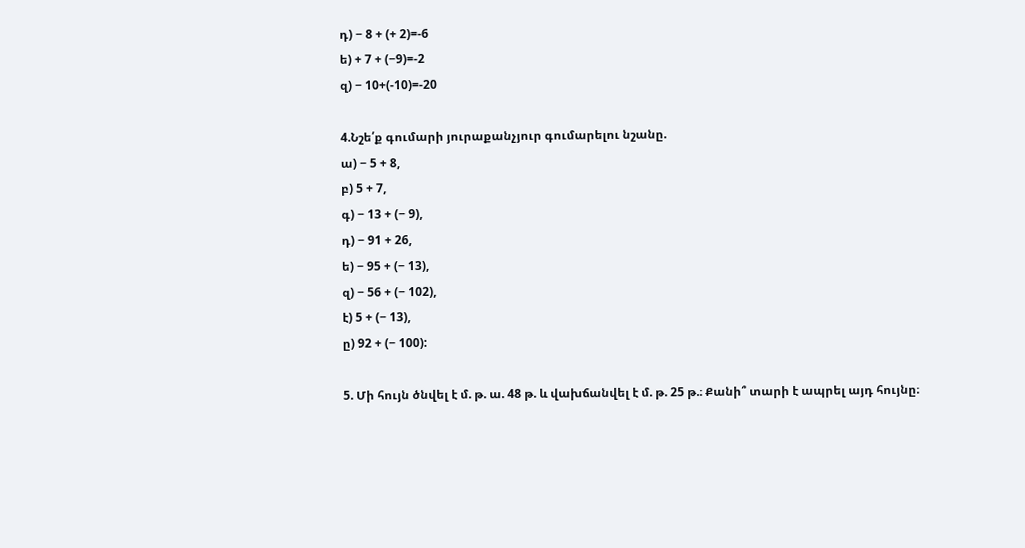դ) − 8 + (+ 2)=-6
ե) + 7 + (−9)=-2
զ) − 10+(-10)=-20

4.Նշե՛ք գումարի յուրաքանչյուր գումարելու նշանը.
ա) − 5 + 8,
բ) 5 + 7,
գ) − 13 + (− 9),
դ) − 91 + 26,
ե) − 95 + (− 13),
զ) − 56 + (− 102),
է) 5 + (− 13),
ը) 92 + (− 100):

5. Մի հույն ծնվել է մ. թ. ա. 48 թ. և վախճանվել է մ. թ. 25 թ.։ Քանի՞ տարի է ապրել այդ հույնը։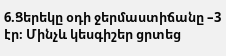6.Ցերեկը օդի ջերմաստիճանը –3 էր։ Մինչև կեսգիշեր ցրտեց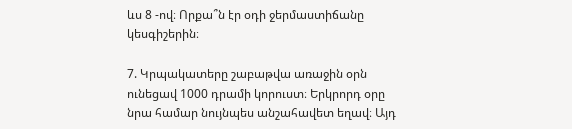ևս 8 -ով։ Որքա՞ն էր օդի ջերմաստիճանը կեսգիշերին։

7. Կրպակատերը շաբաթվա առաջին օրն ունեցավ 1000 դրամի կորուստ։ Երկրորդ օրը նրա համար նույնպես անշահավետ եղավ։ Այդ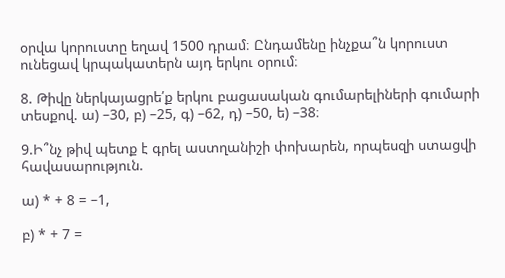օրվա կորուստը եղավ 1500 դրամ։ Ընդամենը ինչքա՞ն կորուստ ունեցավ կրպակատերն այդ երկու օրում։

8. Թիվը ներկայացրե՛ք երկու բացասական գումարելիների գումարի տեսքով. ա) –30, բ) –25, գ) –62, դ) –50, ե) –38։

9.Ի՞նչ թիվ պետք է գրել աստղանիշի փոխարեն, որպեսզի ստացվի հավասարություն.

ա) * + 8 = –1,

բ) * + 7 =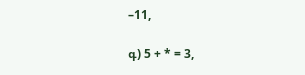–11,

գ) 5 + * = 3,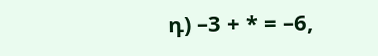դ) –3 + * = –6,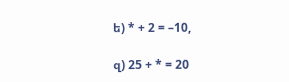ե) * + 2 = –10,

զ) 25 + * = 20